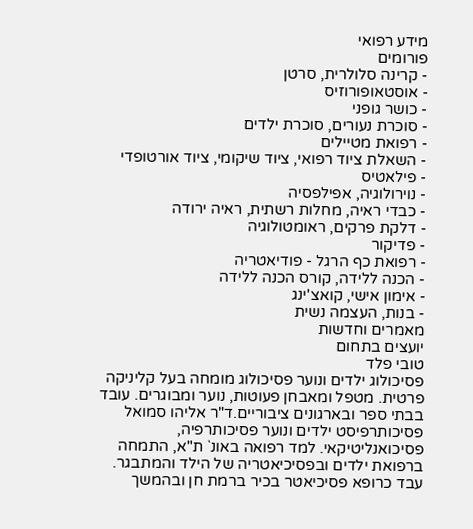מידע רפואי
פורומים
- קרינה סלולרית, סרטן
- אוסטאופורוזיס
- כושר גופני
- סוכרת נעורים, סוכרת ילדים
- רפואת מטיילים
- השאלת ציוד רפואי, ציוד שיקומי, ציוד אורטופדי
- פילאטיס
- נוירולוגיה, אפילפסיה
- כבדי ראיה, מחלות רשתית, ראיה ירודה
- דלקת פרקים, ראומטולוגיה
- פדיקור
- רפואת כף הרגל - פודיאטריה
- הכנה ללידה, קורס הכנה ללידה
- אימון אישי, קואצ'ינג
- בנות, העצמה נשית
מאמרים וחדשות
יועצים בתחום
טובי פלד
פסיכולוג ילדים ונוער פסיכולוג מומחה בעל קליניקה פרטית. מטפל ומאבחן פעוטות, נוער ומבוגרים. עובד בבתי ספר ובארגונים ציבוריים.ד"ר אליהו סמואל
פסיכותרפיסט ילדים ונוער פסיכותרפיה, פסיכואנליטיקאי. למד רפואה באונ` ת"א, התמחה ברפואת ילדים ובפסיכיאטריה של הילד והמתבגר. עבד כרופא פסיכיאטר בכיר ברמת חן ובהמשך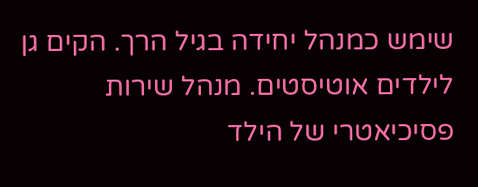שימש כמנהל יחידה בגיל הרך. הקים גן לילדים אוטיסטים. מנהל שירות פסיכיאטרי של הילד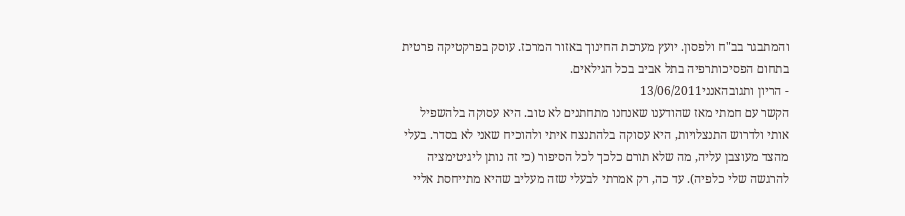והמתבגר בב"ח ולפסון. יועץ מערכת החינוך באזור המרכז. עוסק בפרקטיקה פרטית בתחום הפסיכותרפיה בתל אביב בכל הגילאים.
- הריון ותגובהאנני13/06/2011
הקשר עם חמתי מאז שהודענו שאנחנו מתחתנים לא טוב. היא עסוקה בלהשפיל אותי ולדרוש התנצלויות, היא עסוקה בלהתנצח איתי ולהוכיח שאני לא בסדר. בעלי מהצד מעוצבן עליה, מה שלא תורם כלכך לכל הסיפור (כי זה נותן ליגיטימציה להרגשה שלי כלפיה). עד כה, רק אמרתי לבעלי שזה מעליב שהיא מתייחסת אליי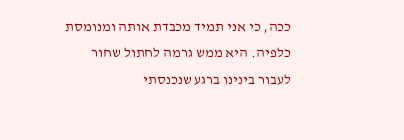ככה, כי אני תמיד מכבדת אותה ומנומסת כלפיה. היא ממש גרמה לחתול שחור לעבור בינינו ברגע שנכנסתי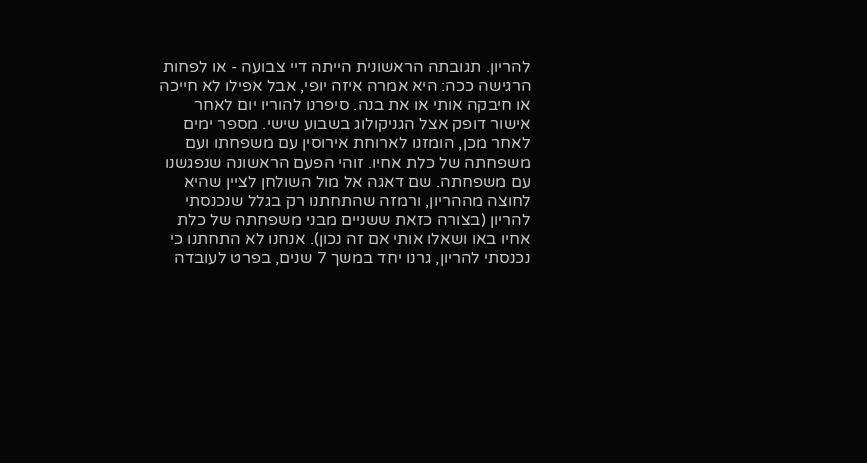להריון. תגובתה הראשונית הייתה דיי צבועה - או לפחות הרגישה ככה: היא אמרה איזה יופי, אבל אפילו לא חייכה או חיבקה אותי או את בנה. סיפרנו להוריו יום לאחר אישור דופק אצל הגניקולוג בשבוע שישי. מספר ימים לאחר מכן, הומזנו לארוחת אירוסין עם משפחתו ועם משפחתה של כלת אחיו. זוהי הפעם הראשונה שנפגשנו עם משפחתה. שם דאגה אל מול השולחן לציין שהיא לחוצה מההריון, ורמזה שהתחתנו רק בגלל שנכנסתי להריון (בצורה כזאת ששניים מבני משפחתה של כלת אחיו באו ושאלו אותי אם זה נכון). אנחנו לא התחתנו כי נכנסתי להריון, גרנו יחד במשך 7 שנים, בפרט לעובדה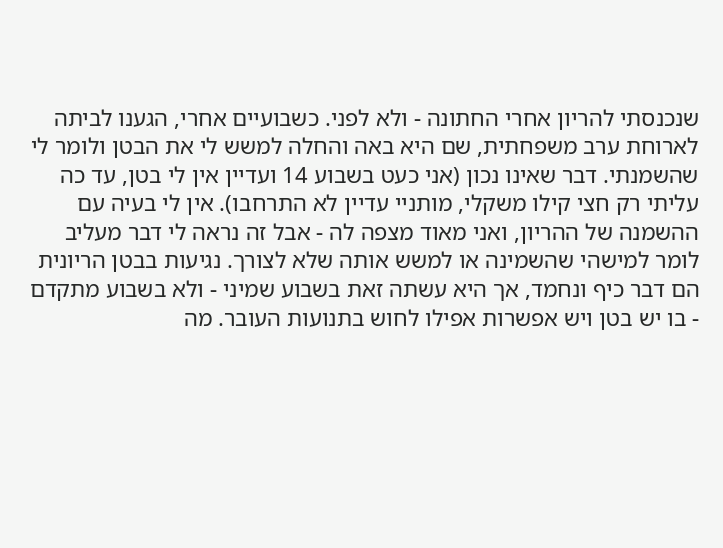שנכנסתי להריון אחרי החתונה - ולא לפני. כשבועיים אחרי, הגענו לביתה לארוחת ערב משפחתית, שם היא באה והחלה למשש לי את הבטן ולומר לי שהשמנתי. דבר שאינו נכון (אני כעט בשבוע 14 ועדיין אין לי בטן, עד כה עליתי רק חצי קילו משקלי, מותניי עדיין לא התרחבו). אין לי בעיה עם ההשמנה של ההריון, ואני מאוד מצפה לה - אבל זה נראה לי דבר מעליב לומר למישהי שהשמינה או למשש אותה שלא לצורך. נגיעות בבטן הריונית הם דבר כיף ונחמד, אך היא עשתה זאת בשבוע שמיני - ולא בשבוע מתקדם - בו יש בטן ויש אפשרות אפילו לחוש בתנועות העובר. מה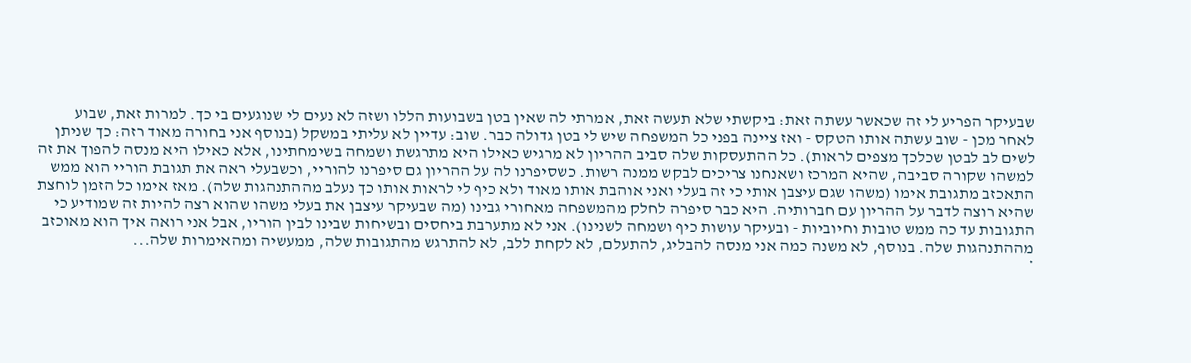שבעיקר הפריע לי זה שכאשר עשתה זאת: ביקשתי שלא תעשה זאת, אמרתי לה שאין בטן בשבועות הללו ושזה לא נעים לי שנוגעים בי כך. למרות זאת, שבוע לאחר מכן - שוב עשתה אותו הטקס - ואז ציינה בפני כל המשפחה שיש לי בטן גדולה כבר. שוב: עדיין לא עליתי במשקל (בנוסף אני בחורה מאוד רזה: כך שניתן לשים לב לבטן שכלכך מצפים לראות). כל ההתעסקות שלה סביב ההריון לא מרגיש כאילו היא מתרגשת ושמחה בשימחתינו, אלא כאילו היא מנסה להפוך את זה למשהו שקורה סביבה, שהיא המרכז ושאנחנו צריכים לבקש ממנה רשות. כשסיפרנו לה על ההריון גם סיפרנו להוריי, וכשבעלי ראה את תגובת הוריי הוא ממש התאכזב מתגובת אימו (משהו שגם עיצבן אותי כי זה בעלי ואני אוהבת אותו מאוד ולא כיף לי לראות אותו כך נעלב מההתנהגות שלה). מאז אימו כל הזמן לוחצת שהיא רוצה לדבר על ההריון עם חברותיה. היא כבר סיפרה לחלק מהמשפחה מאחורי גבינו (מה שבעיקר עיצבן את בעלי משהו שהוא רצה להיות זה שמודיע כי התגובות עד כה ממש טובות וחיוביות - ובעיקר עושות כיף ושמחה לשנינו). אני לא מתערבת ביחסים ובשיחות שבינו לבין הוריו, אבל אני רואה איך הוא מאוכזב מההתנהגות שלה. בנוסף, לא משנה כמה אני מנסה להבליג, להתעלם, לא לקחת ללב, לא להתרגש מהתגובות שלה, ממעשיה ומהאימרות שלה...
*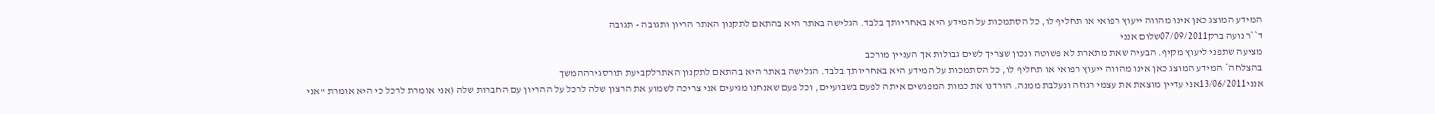המידע המוצג כאן אינו מהווה ייעוץ רפואי או תחליף לו, כל הסתמכות על המידע היא באחריותך בלבד. הגלישה באתר היא בהתאם לתקנון האתר הריון ותגובה - תגובה
ד``ר נועה ברק07/09/2011שלום אנני
מציעה שתפני ליעוץ מקיף. הבעיה שאת מתארת לא פשוטה ונכון שצריך לשים גבולות אך העניין מורכב
בהצלחה* המידע המוצג כאן אינו מהווה ייעוץ רפואי או תחליף לו, כל הסתמכות על המידע היא באחריותך בלבד. הגלישה באתר היא בהתאם לתקנון האתרלקביעת תורסגירההמשך
אנני13/06/2011אני עדיין מוצאת את עצמי רגוזה ונעלבת ממנה. הורדנו את כמות המפגשים איתה לפעם בשבועיים, וכל פעם שאנחנו מגיעים אני צריכה לשמוע את הרצון שלה לרכל על ההריון עם החברות שלה (אני אומרת לרכל כי היא אומרת "אני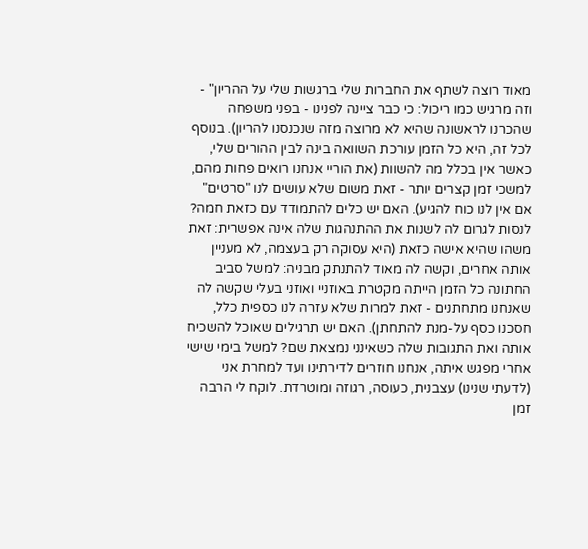מאוד רוצה לשתף את החברות שלי ברגשות שלי על ההריון" - וזה מרגיש כמו ריכול: כי כבר ציינה לפנינו - בפני משפחה שהכרנו לראשונה שהיא לא מרוצה מזה שנכנסנו להריון). בנוסף לכל זה, היא כל הזמן עורכת השוואה בינה לבין ההורים שלי, כאשר אין בכלל מה להשוות (את הוריי אנחנו רואים פחות מהם, למשכי זמן קצרים יותר - זאת משום שלא עושים לנו "סרטים" אם אין לנו כוח להגיע). האם יש כלים להתמודד עם כזאת חמה? לנסות לגרום לה לשנות את ההתנהגות שלה אינה אפשרית: זאת משהו שהיא אישה כזאת (היא עסוקה רק בעצמה, לא מעניין אותה אחרים, וקשה לה מאוד להתנתק מבניה: למשל סביב החתונה כל הזמן הייתה מקטרת באוזניי ואוזני בעלי שקשה לה שאנחנו מתחתנים - זאת למרות שלא עזרה לנו כספית כלל, חסכנו כסף על-מנת להתחתן). האם יש תרגילים שאוכל להשכיח אותה ואת התגובות שלה כשאינני נמצאת שם? למשל בימי שישי אחרי מפגש איתה, אנחנו חוזרים לדירתינו ועד למחרת אני (לדעתי שנינו) עצבנית, כעוסה, רגוזה ומוטרדת. לוקח לי הרבה זמן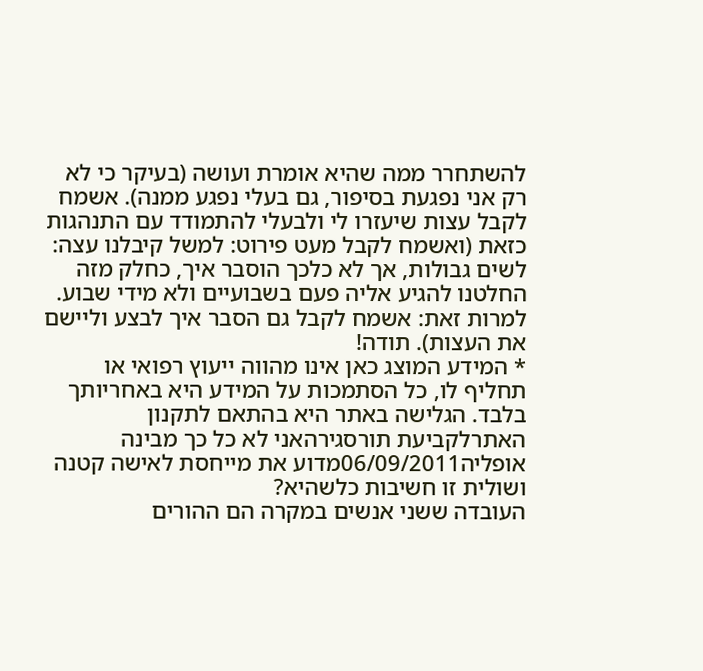להשתחרר ממה שהיא אומרת ועושה (בעיקר כי לא רק אני נפגעת בסיפור, גם בעלי נפגע ממנה). אשמח לקבל עצות שיעזרו לי ולבעלי להתמודד עם התנהגות כזאת (ואשמח לקבל מעט פירוט: למשל קיבלנו עצה: לשים גבולות, אך לא כלכך הוסבר איך, כחלק מזה החלטנו להגיע אליה פעם בשבועיים ולא מידי שבוע. למרות זאת: אשמח לקבל גם הסבר איך לבצע וליישם את העצות). תודה!
* המידע המוצג כאן אינו מהווה ייעוץ רפואי או תחליף לו, כל הסתמכות על המידע היא באחריותך בלבד. הגלישה באתר היא בהתאם לתקנון האתרלקביעת תורסגירהאני לא כל כך מבינה
אופליה06/09/2011מדוע את מייחסת לאישה קטנה ושולית זו חשיבות כלשהיא?
העובדה ששני אנשים במקרה הם ההורים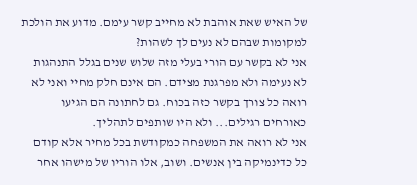של האיש שאת אוהבת לא מחייב קשר עימם. מדוע את הולכת למקומות שבהם לא נעים לך לשהות?
אני לא בקשר עם הורי בעלי מזה שלוש שנים בגלל התנהגות לא נעימה ולא מפרגנת מצידם. הם אינם חלק מחיי ואני לא רואה כל צורך בקשר כזה בכוח. גם לחתונה הם הגיעו כאורחים רגילים... ולא היו שותפים לתהליך.
אני לא רואה את המשפחה כמקודשת בכל מחיר אלא קודם כל כדינמיקה בין אנשים. ושוב, אלו הוריו של מישהו אחר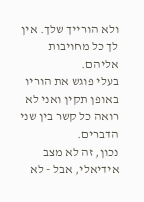ולא הורייך שלך. אין לך כל מחויבות אליהם.
בעלי פוגש את הוריו באופן תקין ואני לא רואה כל קשר בין שני הדברים.
נכון, זה לא מצב אידיאלי, אבל - לא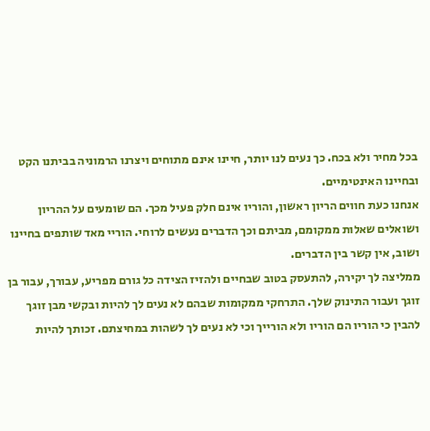בכל מחיר ולא בכח. כך נעים לנו יותר, חיינו אינם מתוחים ויצרנו הרמוניה בביתנו הקט ובחיינו האינטימיים.
אנחנו כעת חווים הריון ראשון, והוריו אינם חלק פעיל מכך. הם שומעים על ההריון ושואלים שאלות ממקומם, מביתם וכך הדברים נעשים לרוחי. הוריי מאד שותפים בחיינו ושוב, אין קשר בין הדברים.
ממליצה לך יקירה, להתעסק בטוב שבחיים ולהזיז הצידה כל גורם מפריע, עבורך, עבור בן זוגך ועבור התינוק שלך. התרחקי ממקומות שבהם לא נעים לך להיות ובקשי מבן זוגך להבין כי הוריו הם הוריו ולא הורייך וכי לא נעים לך לשהות במחיצתם. זכותך להיות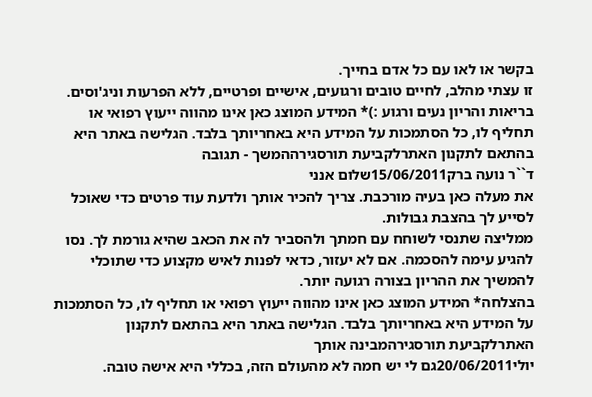בקשר או לאו עם כל אדם בחייך.
זו עצתי מהלב, לחיים טובים ורגועים, אישיים ופרטיים, ללא הפרעות וניג'וסים.
בריאות והריון נעים ורגוע :)* המידע המוצג כאן אינו מהווה ייעוץ רפואי או תחליף לו, כל הסתמכות על המידע היא באחריותך בלבד. הגלישה באתר היא בהתאם לתקנון האתרלקביעת תורסגירההמשך - תגובה
ד``ר נועה ברק15/06/2011שלום אנני
את מעלה כאן בעיה מורכבת. צריך להכיר אותך ולדעת עוד פרטים כדי שאוכל לסייע לך בהצבת גבולות.
ממליצה שתנסי לשוחח עם חמתך ולהסביר לה את הכאב שהיא גורמת לך. נסו להגיע עימה להסכמה. אם לא יעזור, כדאי לפנות לאיש מקצוע כדי שתוכלי להמשיך את ההריון בצורה רגועה יותר.
בהצלחה* המידע המוצג כאן אינו מהווה ייעוץ רפואי או תחליף לו, כל הסתמכות על המידע היא באחריותך בלבד. הגלישה באתר היא בהתאם לתקנון האתרלקביעת תורסגירהמבינה אותך
יולי20/06/2011גם לי יש חמה לא מהעולם הזה, בכללי היא אישה טובה.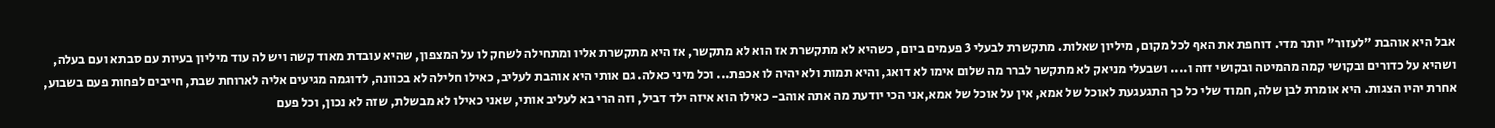אבל היא אוהבת "לעזור" יותר מדי. דוחפת את האף לכל מקום, מיליון שאלות. מתקשרת לבעלי 3 פעמים ביום, כשהיא לא מתקשרת אז הוא לא מתקשר, אז היא מתקשרת אליו ומתחילה לשחק לו על המצפון, שהיא עובדת מאוד קשה ויש לה עוד מיליון בעיות עם סבתא ועם בעלה, ושהיא על כדורים ובקושי קמה מהמיטה ובקושי זזה ו.... ושבעלי מניאק לא מתקשר לברר מה שלום אימו לא דואג, והיא תמות ולא יהיה לו אכפת... וכל מיני כאלה. גם אותי היא אוהבת לעליב, כאילו חלילה לא בכוונה, לדוגמה מגיעים אליה לארוחת שבת, חייבים לפחות פעם בשבוע, אחרת יהיו הצגות. היא אומרת לבן שלה, חמוד שלי כל כך התגעגעת לאוכל של אמא, אין על אוכל של אמא,אני הכי יודעת מה אתה אוהב- כאילו הוא איזה ילד דביל, וזה הרי בא לעליב אותי, שאני כאילו לא מבשלת, שזה לא נכון, וכל פעם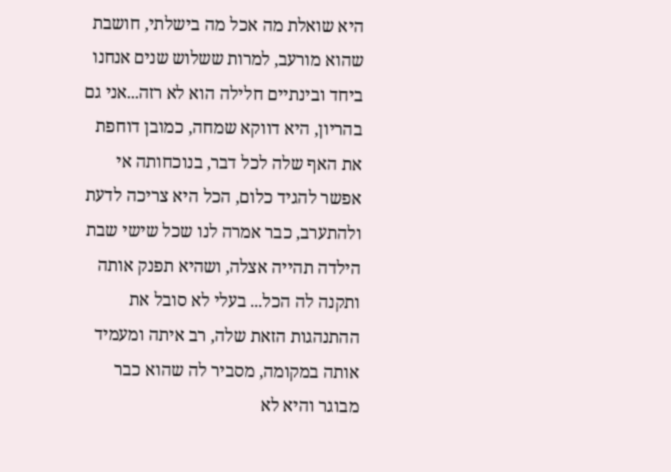היא שואלת מה אכל מה בישלתי, חושבת שהוא מורעב, למרות ששלוש שנים אנחנו ביחד ובינתיים חלילה הוא לא רזה...אני גם בהריון, היא דווקא שמחה, כמובן דוחפת את האף שלה לכל דבר, בנוכחותה אי אפשר להגיד כלום, הכל היא צריכה לדעת ולהתערב, כבר אמרה לנו שכל שישי שבת הילדה תהייה אצלה, ושהיא תפנק אותה ותקנה לה הכל... בעלי לא סובל את ההתנהגות הזאת שלה, רב איתה ומעמיד אותה במקומה, מסביר לה שהוא כבר מבוגר והיא לא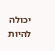יכולה להיות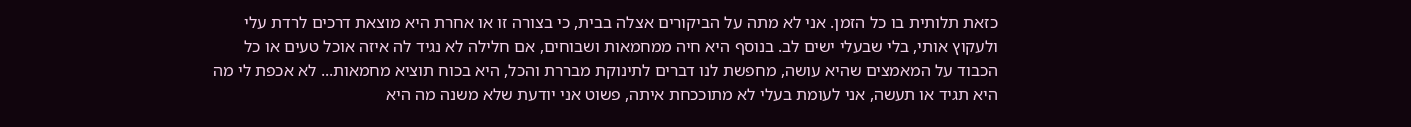כזאת תלותית בו כל הזמן. אני לא מתה על הביקורים אצלה בבית, כי בצורה זו או אחרת היא מוצאת דרכים לרדת עלי ולעקוץ אותי, בלי שבעלי ישים לב. בנוסף היא חיה ממחמאות ושבוחים, אם חלילה לא נגיד לה איזה אוכל טעים או כל הכבוד על המאמצים שהיא עושה, מחפשת לנו דברים לתינוקת מבררת והכל, היא בכוח תוציא מחמאות... לא אכפת לי מה היא תגיד או תעשה, אני לעומת בעלי לא מתוככחת איתה, פשוט אני יודעת שלא משנה מה היא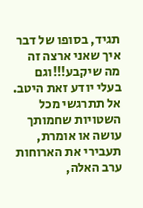תגיד, בסופו של דבר איך שאני ארצה זה מה שיקבע!!!וגם בעלי יודע זאת היטב.
אל תתרגשי מכל השטויות שחמותך עושה או אומרת, תעבירי את הארוחות ערב האלה,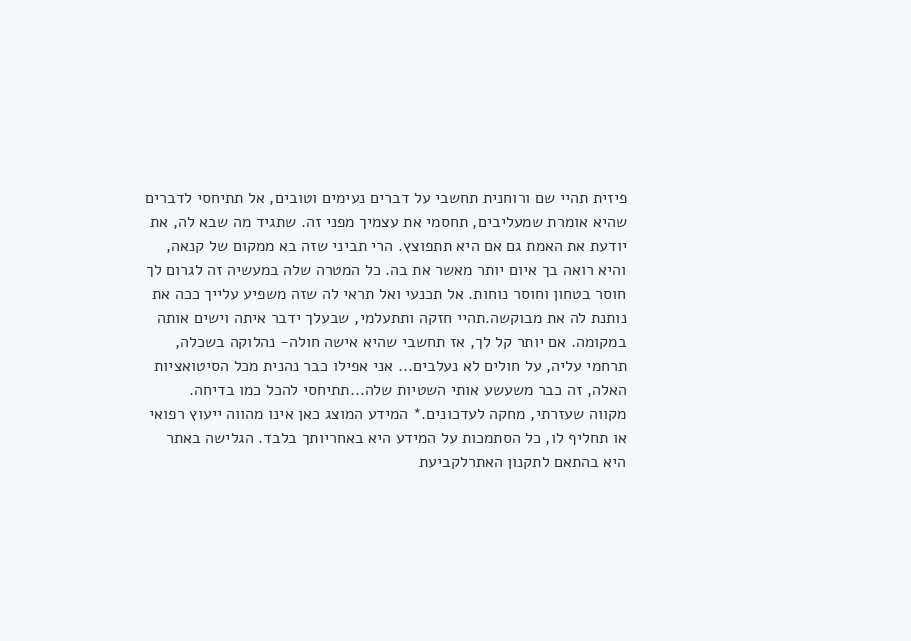פיזית תהיי שם ורוחנית תחשבי על דברים נעימים וטובים, אל תתיחסי לדברים שהיא אומרת שמעליבים, תחסמי את עצמיך מפני זה. שתגיד מה שבא לה, את יודעת את האמת גם אם היא תתפוצץ. הרי תביני שזה בא ממקום של קנאה, והיא רואה בך איום יותר מאשר את בה. כל המטרה שלה במעשיה זה לגרום לך חוסר בטחון וחוסר נוחות. אל תכנעי ואל תראי לה שזה משפיע עלייך ככה את נותנת לה את מבוקשה.תהיי חזקה ותתעלמי, שבעלך ידבר איתה וישים אותה במקומה. אם יותר קל לך, אז תחשבי שהיא אישה חולה- נהלוקה בשכלה, תרחמי עליה, על חולים לא נעלבים... אני אפילו כבר נהנית מכל הסיטואציות האלה, זה כבר משעשע אותי השטיות שלה...תתיחסי להכל כמו בדיחה.
מקווה שעזרתי, מחקה לעדכונים.* המידע המוצג כאן אינו מהווה ייעוץ רפואי או תחליף לו, כל הסתמכות על המידע היא באחריותך בלבד. הגלישה באתר היא בהתאם לתקנון האתרלקביעת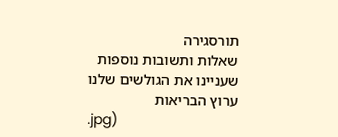תורסגירה
שאלות ותשובות נוספות שעניינו את הגולשים שלנו
ערוץ הבריאות
.jpg)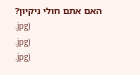האם אתם חולי ניקיון?
.jpg)
.jpg)
.jpg)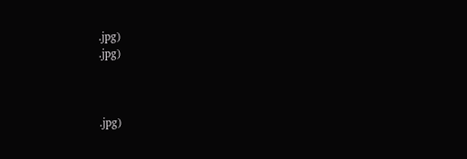.jpg)
.jpg)



.jpg)